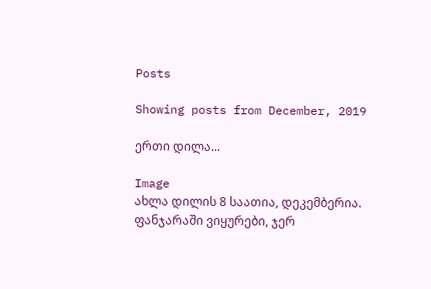Posts

Showing posts from December, 2019

ერთი დილა...

Image
ახლა დილის 8 საათია, დეკემბერია. ფანჯარაში ვიყურები, ჯერ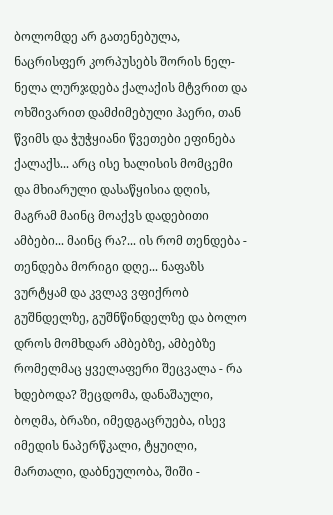ბოლომდე არ გათენებულა, ნაცრისფერ კორპუსებს შორის ნელ-ნელა ლურჯდება ქალაქის მტვრით და ოხშივარით დამძიმებული ჰაერი, თან წვიმს და ჭუჭყიანი წვეთები ეფინება ქალაქს... არც ისე ხალისის მომცემი და მხიარული დასაწყისია დღის, მაგრამ მაინც მოაქვს დადებითი ამბები... მაინც რა?... ის რომ თენდება - თენდება მორიგი დღე... ნაფაზს ვურტყამ და კვლავ ვფიქრობ გუშნდელზე, გუშნწინდელზე და ბოლო დროს მომხდარ ამბებზე, ამბებზე რომელმაც ყველაფერი შეცვალა - რა ხდებოდა? შეცდომა, დანაშაული, ბოღმა, ბრაზი, იმედგაცრუება, ისევ იმედის ნაპერწკალი, ტყუილი, მართალი, დაბნეულობა, შიში -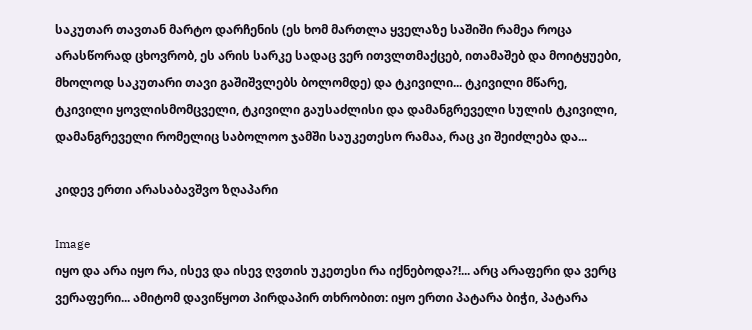საკუთარ თავთან მარტო დარჩენის (ეს ხომ მართლა ყველაზე საშიში რამეა როცა არასწორად ცხოვრობ, ეს არის სარკე სადაც ვერ ითვლთმაქცებ, ითამაშებ და მოიტყუები, მხოლოდ საკუთარი თავი გაშიშვლებს ბოლომდე) და ტკივილი... ტკივილი მწარე, ტკივილი ყოვლისმომცველი, ტკივილი გაუსაძლისი და დამანგრეველი სულის ტკივილი, დამანგრეველი რომელიც საბოლოო ჯამში საუკეთესო რამაა, რაც კი შეიძლება და...

კიდევ ერთი არასაბავშვო ზღაპარი

Image
იყო და არა იყო რა, ისევ და ისევ ღვთის უკეთესი რა იქნებოდა?!... არც არაფერი და ვერც ვერაფერი... ამიტომ დავიწყოთ პირდაპირ თხრობით: იყო ერთი პატარა ბიჭი, პატარა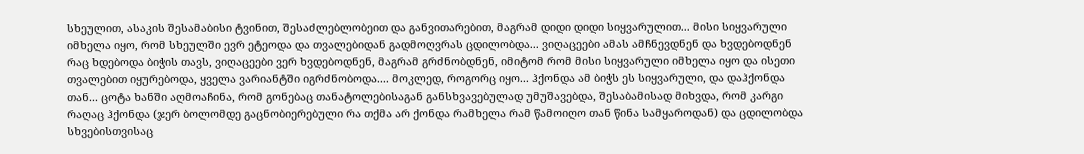სხეულით, ასაკის შესამაბისი ტვინით, შესაძლებლობეით და განვითარებით, მაგრამ დიდი დიდი სიყვარულით... მისი სიყვარული იმხელა იყო, რომ სხეულში ევრ ეტეოდა და თვალებიდან გადმოღვრას ცდილობდა... ვიღაცეები ამას ამჩნევდნენ და ხვდებოდნენ რაც ხდებოდა ბიჭის თავს, ვიღაცეები ვერ ხვდებოდნენ, მაგრამ გრძნობდნენ, იმიტომ რომ მისი სიყვარული იმხელა იყო და ისეთი თვალებით იყურებოდა, ყველა ვარიანტში იგრძნობოდა.... მოკლედ, როგორც იყო... ჰქონდა ამ ბიჭს ეს სიყვარული, და დაჰქონდა თან... ცოტა ხანში აღმოაჩინა, რომ გონებაც თანატოლებისაგან განსხვავებულად უმუშავებდა, შესაბამისად მიხვდა, რომ კარგი რაღაც ჰქონდა (ჯერ ბოლომდე გაცნობიერებული რა თქმა არ ქონდა რამხელა რამ წამოიღო თან წინა სამყაროდან) და ცდილობდა სხვებისთვისაც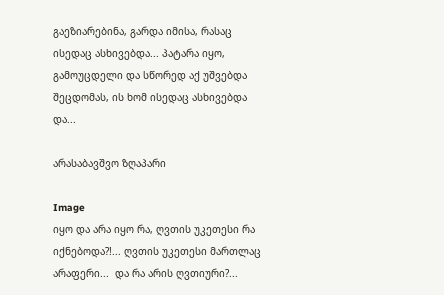გაეზიარებინა, გარდა იმისა, რასაც ისედაც ასხივებდა... პატარა იყო, გამოუცდელი და სწორედ აქ უშვებდა შეცდომას, ის ხომ ისედაც ასხივებდა და...

არასაბავშვო ზღაპარი

Image
იყო და არა იყო რა, ღვთის უკეთესი რა იქნებოდა?!... ღვთის უკეთესი მართლაც არაფერი...  და რა არის ღვთიური?...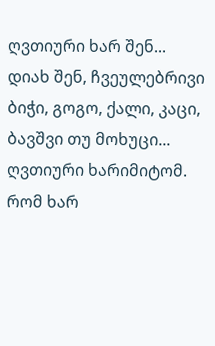ღვთიური ხარ შენ...  დიახ შენ, ჩვეულებრივი ბიჭი, გოგო, ქალი, კაცი, ბავშვი თუ მოხუცი... ღვთიური ხარიმიტომ. რომ ხარ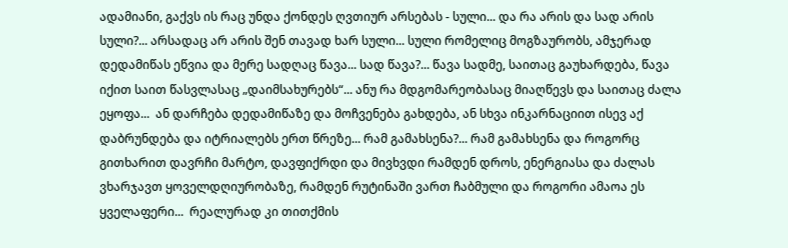ადამიანი, გაქვს ის რაც უნდა ქონდეს ღვთიურ არსებას - სული... და რა არის და სად არის სული?... არსადაც არ არის შენ თავად ხარ სული... სული რომელიც მოგზაურობს, ამჯერად დედამიწას ეწვია და მერე სადღაც წავა... სად წავა?... წავა სადმე, საითაც გაუხარდება, წავა იქით საით წასვლასაც „დაიმსახურებს“... ანუ რა მდგომარეობასაც მიაღწევს და საითაც ძალა ეყოფა...  ან დარჩება დედამიწაზე და მოჩვენება გახდება, ან სხვა ინკარნაციით ისევ აქ დაბრუნდება და იტრიალებს ერთ წრეზე... რამ გამახსენა?... რამ გამახსენა და როგორც გითხარით დავრჩი მარტო, დავფიქრდი და მივხვდი რამდენ დროს, ენერგიასა და ძალას ვხარჯავთ ყოველდღიურობაზე, რამდენ რუტინაში ვართ ჩაბმული და როგორი ამაოა ეს ყველაფერი...  რეალურად კი თითქმის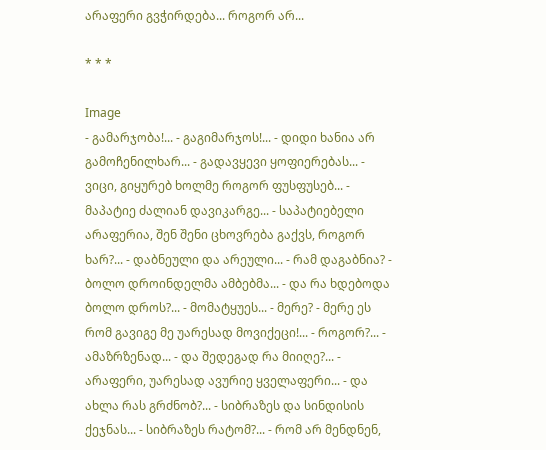არაფერი გვჭირდება... როგორ არ...

* * *

Image
- გამარჯობა!... - გაგიმარჯოს!... - დიდი ხანია არ გამოჩენილხარ... - გადავყევი ყოფიერებას... - ვიცი, გიყურებ ხოლმე როგორ ფუსფუსებ... - მაპატიე ძალიან დავიკარგე... - საპატიებელი არაფერია, შენ შენი ცხოვრება გაქვს, როგორ ხარ?... - დაბნეული და არეული... - რამ დაგაბნია? - ბოლო დროინდელმა ამბებმა... - და რა ხდებოდა ბოლო დროს?... - მომატყუეს... - მერე? - მერე ეს რომ გავიგე მე უარესად მოვიქეცი!... - როგორ?... - ამაზრზენად... - და შედეგად რა მიიღე?... - არაფერი, უარესად ავურიე ყველაფერი... - და ახლა რას გრძნობ?... - სიბრაზეს და სინდისის ქეჯნას... - სიბრაზეს რატომ?... - რომ არ მენდნენ,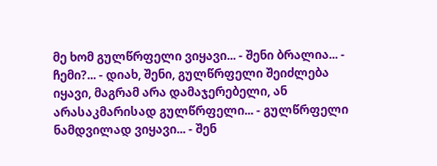მე ხომ გულწრფელი ვიყავი... - შენი ბრალია... - ჩემი?... - დიახ, შენი, გულწრფელი შეიძლება იყავი, მაგრამ არა დამაჯერებელი, ან არასაკმარისად გულწრფელი... - გულწრფელი ნამდვილად ვიყავი... - შენ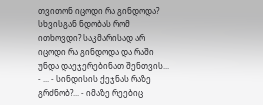თვითონ იცოდი რა გინდოდა? სხვისგან ნდობას რომ ითხოვდი? საკმარისად არ იცოდი რა გინდოდა და რაში უნდა დაეჯერებინათ შენთვის... - ... - სინდისის ქეჯნას რაზე გრძნობ?... - იმაზე რეებიც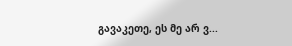გავაკეთე, ეს მე არ ვ...